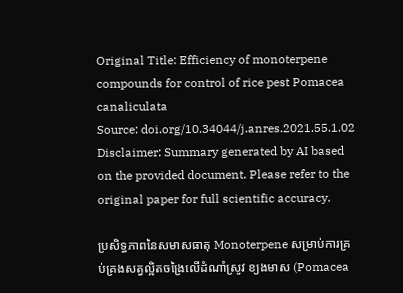Original Title: Efficiency of monoterpene compounds for control of rice pest Pomacea canaliculata
Source: doi.org/10.34044/j.anres.2021.55.1.02
Disclaimer: Summary generated by AI based on the provided document. Please refer to the original paper for full scientific accuracy.

ប្រសិទ្ធភាពនៃសមាសធាតុ Monoterpene សម្រាប់ការគ្រប់គ្រងសត្វល្អិតចង្រៃលើដំណាំស្រូវ ខ្យងមាស (Pomacea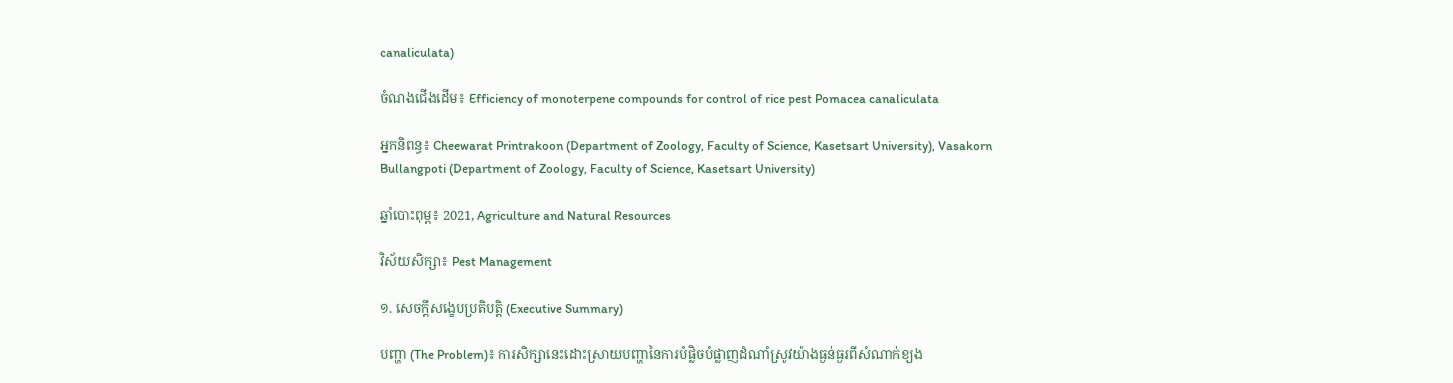canaliculata)

ចំណងជើងដើម៖ Efficiency of monoterpene compounds for control of rice pest Pomacea canaliculata

អ្នកនិពន្ធ៖ Cheewarat Printrakoon (Department of Zoology, Faculty of Science, Kasetsart University), Vasakorn Bullangpoti (Department of Zoology, Faculty of Science, Kasetsart University)

ឆ្នាំបោះពុម្ព៖ 2021, Agriculture and Natural Resources

វិស័យសិក្សា៖ Pest Management

១. សេចក្តីសង្ខេបប្រតិបត្តិ (Executive Summary)

បញ្ហា (The Problem)៖ ការសិក្សានេះដោះស្រាយបញ្ហានៃការបំផ្លិចបំផ្លាញដំណាំស្រូវយ៉ាងធ្ងន់ធ្ងរពីសំណាក់ខ្យង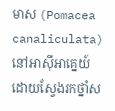មាស (Pomacea canaliculata) នៅអាស៊ីអាគ្នេយ៍ ដោយស្វែងរកថ្នាំស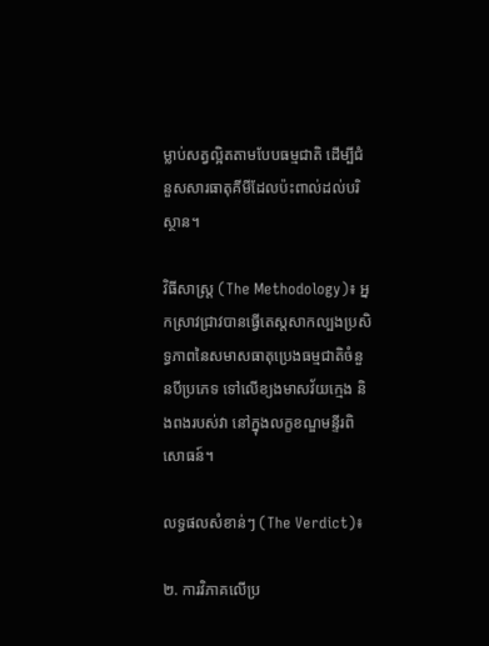ម្លាប់សត្វល្អិតតាមបែបធម្មជាតិ ដើម្បីជំនួសសារធាតុគីមីដែលប៉ះពាល់ដល់បរិស្ថាន។

វិធីសាស្ត្រ (The Methodology)៖ អ្នកស្រាវជ្រាវបានធ្វើតេស្តសាកល្បងប្រសិទ្ធភាពនៃសមាសធាតុប្រេងធម្មជាតិចំនួនបីប្រភេទ ទៅលើខ្យងមាសវ័យក្មេង និងពងរបស់វា នៅក្នុងលក្ខខណ្ឌមន្ទីរពិសោធន៍។

លទ្ធផលសំខាន់ៗ (The Verdict)៖

២. ការវិភាគលើប្រ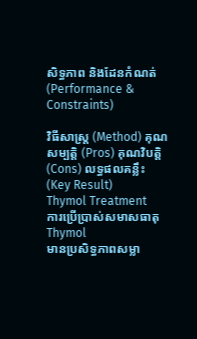សិទ្ធភាព និងដែនកំណត់ (Performance & Constraints)

វិធីសាស្ត្រ (Method) គុណសម្បត្តិ (Pros) គុណវិបត្តិ (Cons) លទ្ធផលគន្លឹះ (Key Result)
Thymol Treatment
ការប្រើប្រាស់សមាសធាតុ Thymol
មានប្រសិទ្ធភាពសម្លា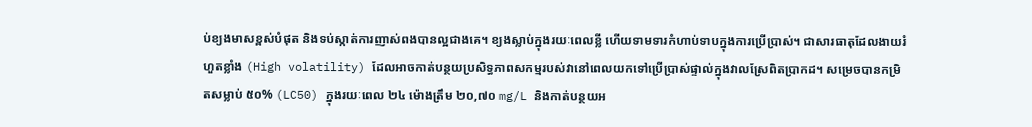ប់ខ្យងមាសខ្ពស់បំផុត និងទប់ស្កាត់ការញាស់ពងបានល្អជាងគេ។ ខ្យងស្លាប់ក្នុងរយៈពេលខ្លី ហើយទាមទារកំហាប់ទាបក្នុងការប្រើប្រាស់។ ជាសារធាតុដែលងាយរំហួតខ្លាំង (High volatility) ដែលអាចកាត់បន្ថយប្រសិទ្ធភាពសកម្មរបស់វានៅពេលយកទៅប្រើប្រាស់ផ្ទាល់ក្នុងវាលស្រែពិតប្រាកដ។ សម្រេចបានកម្រិតសម្លាប់ ៥០% (LC50) ក្នុងរយៈពេល ២៤ ម៉ោងត្រឹម ២០,៧០ mg/L និងកាត់បន្ថយអ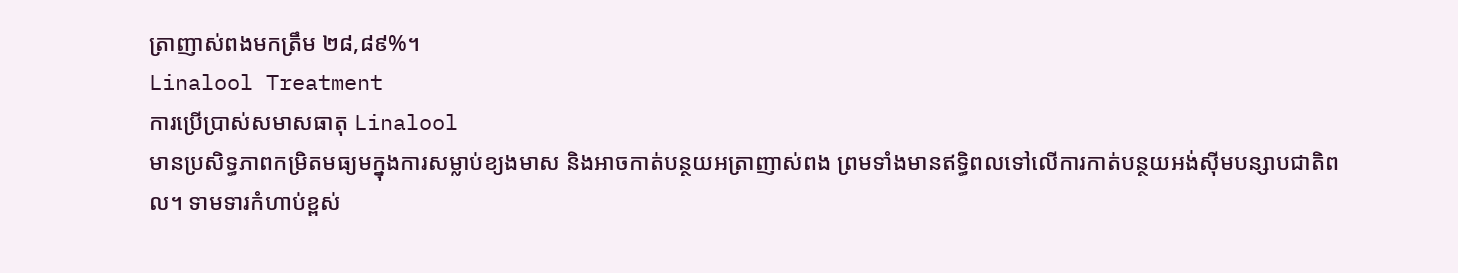ត្រាញាស់ពងមកត្រឹម ២៨,៨៩%។
Linalool Treatment
ការប្រើប្រាស់សមាសធាតុ Linalool
មានប្រសិទ្ធភាពកម្រិតមធ្យមក្នុងការសម្លាប់ខ្យងមាស និងអាចកាត់បន្ថយអត្រាញាស់ពង ព្រមទាំងមានឥទ្ធិពលទៅលើការកាត់បន្ថយអង់ស៊ីមបន្សាបជាតិពល។ ទាមទារកំហាប់ខ្ពស់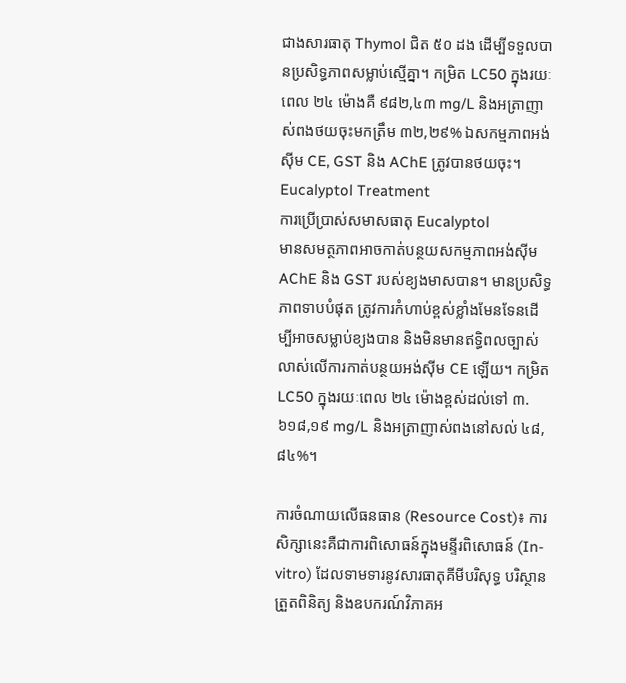ជាងសារធាតុ Thymol ជិត ៥០ ដង ដើម្បីទទួលបានប្រសិទ្ធភាពសម្លាប់ស្មើគ្នា។ កម្រិត LC50 ក្នុងរយៈពេល ២៤ ម៉ោងគឺ ៩៨២,៤៣ mg/L និងអត្រាញាស់ពងថយចុះមកត្រឹម ៣២,២៩% ឯសកម្មភាពអង់ស៊ីម CE, GST និង AChE ត្រូវបានថយចុះ។
Eucalyptol Treatment
ការប្រើប្រាស់សមាសធាតុ Eucalyptol
មានសមត្ថភាពអាចកាត់បន្ថយសកម្មភាពអង់ស៊ីម AChE និង GST របស់ខ្យងមាសបាន។ មានប្រសិទ្ធភាពទាបបំផុត ត្រូវការកំហាប់ខ្ពស់ខ្លាំងមែនទែនដើម្បីអាចសម្លាប់ខ្យងបាន និងមិនមានឥទ្ធិពលច្បាស់លាស់លើការកាត់បន្ថយអង់ស៊ីម CE ឡើយ។ កម្រិត LC50 ក្នុងរយៈពេល ២៤ ម៉ោងខ្ពស់ដល់ទៅ ៣.៦១៨,១៩ mg/L និងអត្រាញាស់ពងនៅសល់ ៤៨,៨៤%។

ការចំណាយលើធនធាន (Resource Cost)៖ ការសិក្សានេះគឺជាការពិសោធន៍ក្នុងមន្ទីរពិសោធន៍ (In-vitro) ដែលទាមទារនូវសារធាតុគីមីបរិសុទ្ធ បរិស្ថានត្រួតពិនិត្យ និងឧបករណ៍វិភាគអ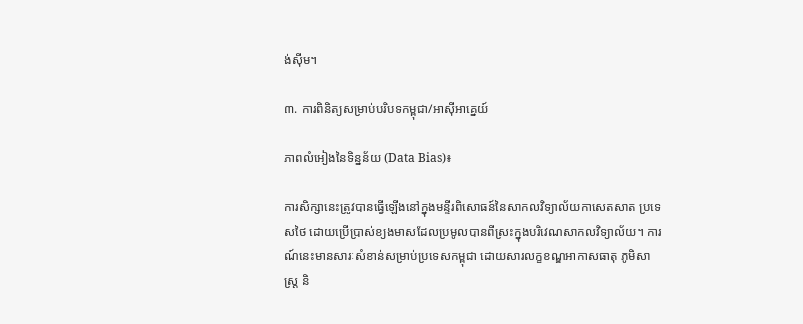ង់ស៊ីម។

៣. ការពិនិត្យសម្រាប់បរិបទកម្ពុជា/អាស៊ីអាគ្នេយ៍

ភាពលំអៀងនៃទិន្នន័យ (Data Bias)៖

ការសិក្សានេះត្រូវបានធ្វើឡើងនៅក្នុងមន្ទីរពិសោធន៍នៃសាកលវិទ្យាល័យកាសេតសាត ប្រទេសថៃ ដោយប្រើប្រាស់ខ្យងមាសដែលប្រមូលបានពីស្រះក្នុងបរិវេណសាកលវិទ្យាល័យ។ ការណ៍នេះមានសារៈសំខាន់សម្រាប់ប្រទេសកម្ពុជា ដោយសារលក្ខខណ្ឌអាកាសធាតុ ភូមិសាស្ត្រ និ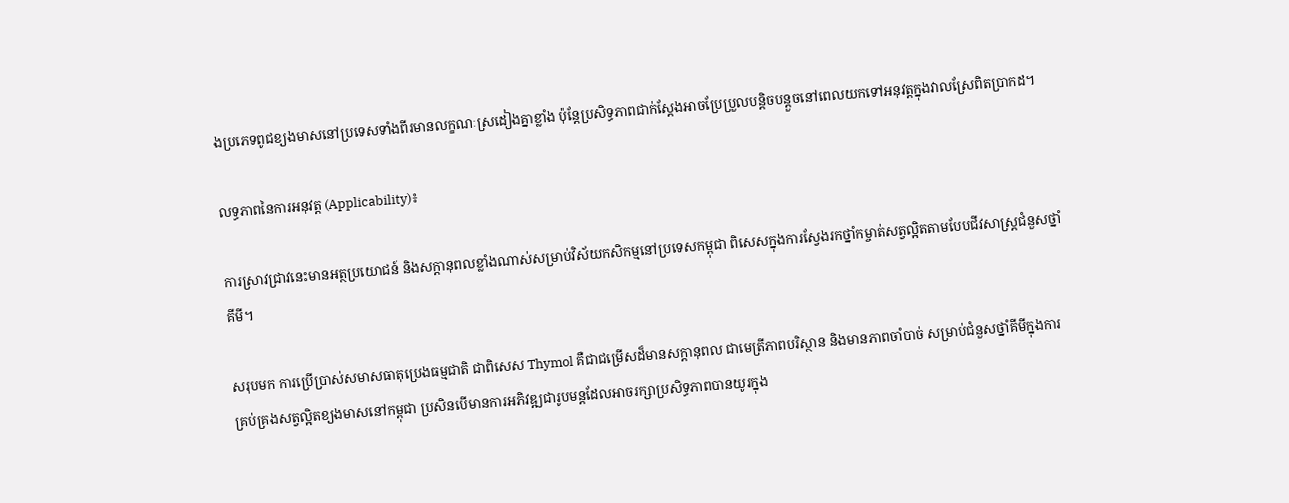ងប្រភេទពូជខ្យងមាសនៅប្រទេសទាំងពីរមានលក្ខណៈស្រដៀងគ្នាខ្លាំង ប៉ុន្តែប្រសិទ្ធភាពជាក់ស្តែងអាចប្រែប្រួលបន្តិចបន្តួចនៅពេលយកទៅអនុវត្តក្នុងវាលស្រែពិតប្រាកដ។

លទ្ធភាពនៃការអនុវត្ត (Applicability)៖

ការស្រាវជ្រាវនេះមានអត្ថប្រយោជន៍ និងសក្តានុពលខ្លាំងណាស់សម្រាប់វិស័យកសិកម្មនៅប្រទេសកម្ពុជា ពិសេសក្នុងការស្វែងរកថ្នាំកម្ចាត់សត្វល្អិតតាមបែបជីវសាស្ត្រជំនួសថ្នាំគីមី។

សរុបមក ការប្រើប្រាស់សមាសធាតុប្រេងធម្មជាតិ ជាពិសេស Thymol គឺជាជម្រើសដ៏មានសក្តានុពល ជាមេត្រីភាពបរិស្ថាន និងមានភាពចាំបាច់ សម្រាប់ជំនួសថ្នាំគីមីក្នុងការគ្រប់គ្រងសត្វល្អិតខ្យងមាសនៅកម្ពុជា ប្រសិនបើមានការអភិវឌ្ឍជារូបមន្តដែលអាចរក្សាប្រសិទ្ធភាពបានយូរក្នុង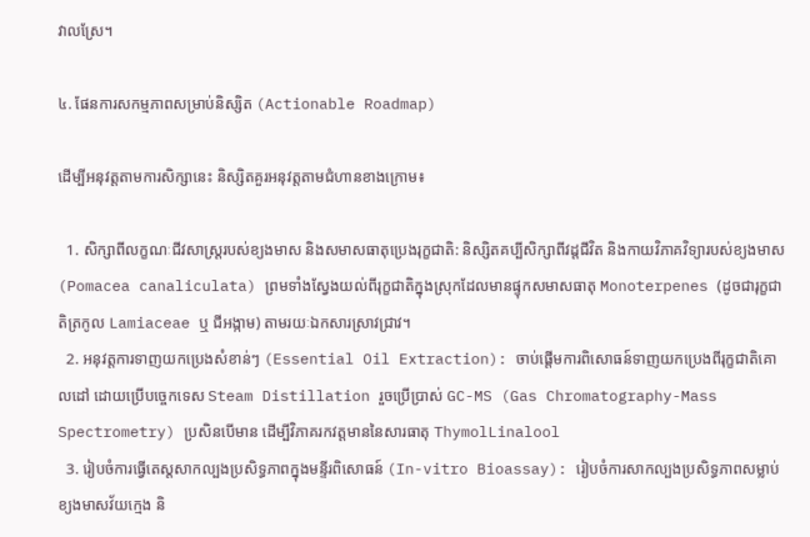វាលស្រែ។

៤. ផែនការសកម្មភាពសម្រាប់និស្សិត (Actionable Roadmap)

ដើម្បីអនុវត្តតាមការសិក្សានេះ និស្សិតគួរអនុវត្តតាមជំហានខាងក្រោម៖

  1. សិក្សាពីលក្ខណៈជីវសាស្ត្ររបស់ខ្យងមាស និងសមាសធាតុប្រេងរុក្ខជាតិ: និស្សិតគប្បីសិក្សាពីវដ្តជីវិត និងកាយវិភាគវិទ្យារបស់ខ្យងមាស (Pomacea canaliculata) ព្រមទាំងស្វែងយល់ពីរុក្ខជាតិក្នុងស្រុកដែលមានផ្ទុកសមាសធាតុ Monoterpenes (ដូចជារុក្ខជាតិត្រកូល Lamiaceae ឬ ជីអង្កាម) តាមរយៈឯកសារស្រាវជ្រាវ។
  2. អនុវត្តការទាញយកប្រេងសំខាន់ៗ (Essential Oil Extraction): ចាប់ផ្តើមការពិសោធន៍ទាញយកប្រេងពីរុក្ខជាតិគោលដៅ ដោយប្រើបច្ចេកទេស Steam Distillation រួចប្រើប្រាស់ GC-MS (Gas Chromatography-Mass Spectrometry) ប្រសិនបើមាន ដើម្បីវិភាគរកវត្តមាននៃសារធាតុ ThymolLinalool
  3. រៀបចំការធ្វើតេស្តសាកល្បងប្រសិទ្ធភាពក្នុងមន្ទីរពិសោធន៍ (In-vitro Bioassay): រៀបចំការសាកល្បងប្រសិទ្ធភាពសម្លាប់ខ្យងមាសវ័យក្មេង និ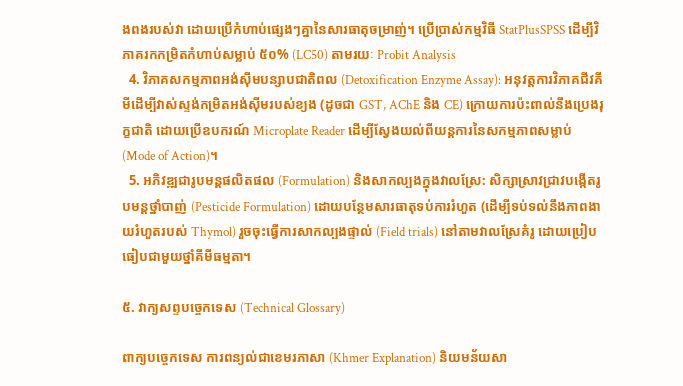ងពងរបស់វា ដោយប្រើកំហាប់ផ្សេងៗគ្នានៃសារធាតុចម្រាញ់។ ប្រើប្រាស់កម្មវិធី StatPlusSPSS ដើម្បីវិភាគរកកម្រិតកំហាប់សម្លាប់ ៥០% (LC50) តាមរយៈ Probit Analysis
  4. វិភាគសកម្មភាពអង់ស៊ីមបន្សាបជាតិពល (Detoxification Enzyme Assay): អនុវត្តការវិភាគជីវគីមីដើម្បីវាស់ស្ទង់កម្រិតអង់ស៊ីមរបស់ខ្យង (ដូចជា GST, AChE និង CE) ក្រោយការប៉ះពាល់នឹងប្រេងរុក្ខជាតិ ដោយប្រើឧបករណ៍ Microplate Reader ដើម្បីស្វែងយល់ពីយន្តការនៃសកម្មភាពសម្លាប់ (Mode of Action)។
  5. អភិវឌ្ឍជារូបមន្តផលិតផល (Formulation) និងសាកល្បងក្នុងវាលស្រែ: សិក្សាស្រាវជ្រាវបង្កើតរូបមន្តថ្នាំបាញ់ (Pesticide Formulation) ដោយបន្ថែមសារធាតុទប់ការរំហួត (ដើម្បីទប់ទល់នឹងភាពងាយរំហួតរបស់ Thymol) រួចចុះធ្វើការសាកល្បងផ្ទាល់ (Field trials) នៅតាមវាលស្រែគំរូ ដោយប្រៀបធៀបជាមួយថ្នាំគីមីធម្មតា។

៥. វាក្យសព្ទបច្ចេកទេស (Technical Glossary)

ពាក្យបច្ចេកទេស ការពន្យល់ជាខេមរភាសា (Khmer Explanation) និយមន័យសា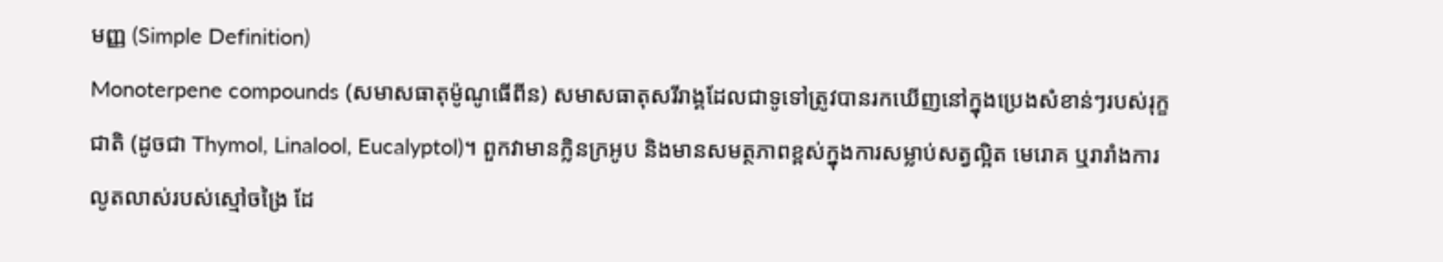មញ្ញ (Simple Definition)
Monoterpene compounds (សមាសធាតុម៉ូណូធើពីន) សមាសធាតុសរីរាង្គដែលជាទូទៅត្រូវបានរកឃើញនៅក្នុងប្រេងសំខាន់ៗរបស់រុក្ខជាតិ (ដូចជា Thymol, Linalool, Eucalyptol)។ ពួកវាមានក្លិនក្រអូប និងមានសមត្ថភាពខ្ពស់ក្នុងការសម្លាប់សត្វល្អិត មេរោគ ឬរារាំងការលូតលាស់របស់ស្មៅចង្រៃ ដែ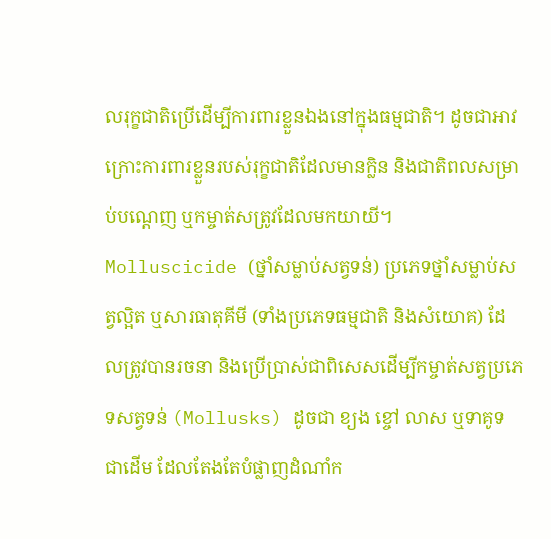លរុក្ខជាតិប្រើដើម្បីការពារខ្លួនឯងនៅក្នុងធម្មជាតិ។ ដូចជាអាវក្រោះការពារខ្លួនរបស់រុក្ខជាតិដែលមានក្លិន និងជាតិពលសម្រាប់បណ្តេញ ឬកម្ចាត់សត្រូវដែលមកយាយី។
Molluscicide (ថ្នាំសម្លាប់សត្វទន់) ប្រភេទថ្នាំសម្លាប់សត្វល្អិត ឬសារធាតុគីមី (ទាំងប្រភេទធម្មជាតិ និងសំយោគ) ដែលត្រូវបានរចនា និងប្រើប្រាស់ជាពិសេសដើម្បីកម្ចាត់សត្វប្រភេទសត្វទន់ (Mollusks) ដូចជា ខ្យង ខ្ចៅ លាស ឬទាគូទ ជាដើម ដែលតែងតែបំផ្លាញដំណាំក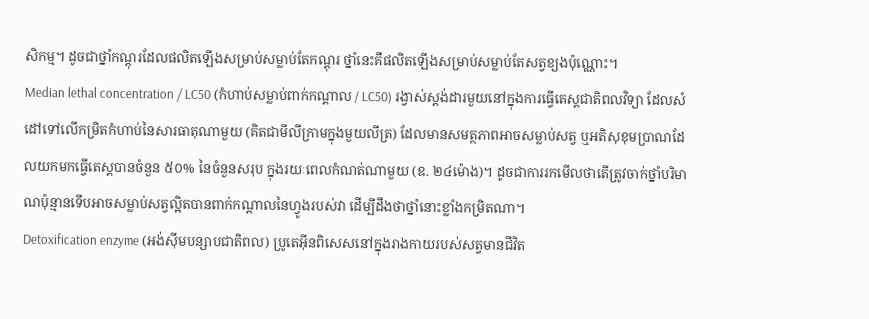សិកម្ម។ ដូចជាថ្នាំកណ្តុរដែលផលិតឡើងសម្រាប់សម្លាប់តែកណ្តុរ ថ្នាំនេះគឺផលិតឡើងសម្រាប់សម្លាប់តែសត្វខ្យងប៉ុណ្ណោះ។
Median lethal concentration / LC50 (កំហាប់សម្លាប់ពាក់កណ្តាល / LC50) រង្វាស់ស្តង់ដារមួយនៅក្នុងការធ្វើតេស្តជាតិពលវិទ្យា ដែលសំដៅទៅលើកម្រិតកំហាប់នៃសារធាតុណាមួយ (គិតជាមីលីក្រាមក្នុងមួយលីត្រ) ដែលមានសមត្ថភាពអាចសម្លាប់សត្វ ឬអតិសុខុមប្រាណដែលយកមកធ្វើតេស្តបានចំនួន ៥០% នៃចំនួនសរុប ក្នុងរយៈពេលកំណត់ណាមួយ (ឧ. ២៤ម៉ោង)។ ដូចជាការរកមើលថាតើត្រូវចាក់ថ្នាំបរិមាណប៉ុន្មានទើបអាចសម្លាប់សត្វល្អិតបានពាក់កណ្តាលនៃហ្វូងរបស់វា ដើម្បីដឹងថាថ្នាំនោះខ្លាំងកម្រិតណា។
Detoxification enzyme (អង់ស៊ីមបន្សាបជាតិពល) ប្រូតេអ៊ីនពិសេសនៅក្នុងរាងកាយរបស់សត្វមានជីវិត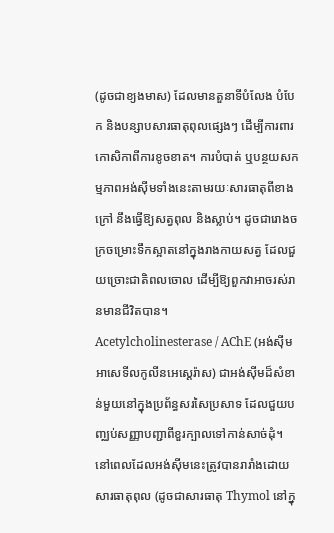(ដូចជាខ្យងមាស) ដែលមានតួនាទីបំលែង បំបែក និងបន្សាបសារធាតុពុលផ្សេងៗ ដើម្បីការពារកោសិកាពីការខូចខាត។ ការបំបាត់ ឬបន្ថយសកម្មភាពអង់ស៊ីមទាំងនេះតាមរយៈសារធាតុពីខាងក្រៅ នឹងធ្វើឱ្យសត្វពុល និងស្លាប់។ ដូចជារោងចក្រចម្រោះទឹកស្អាតនៅក្នុងរាងកាយសត្វ ដែលជួយច្រោះជាតិពលចោល ដើម្បីឱ្យពួកវាអាចរស់រានមានជីវិតបាន។
Acetylcholinesterase / AChE (អង់ស៊ីមអាសេទីលកូលីនអេស្តេរ៉ាស) ជាអង់ស៊ីមដ៏សំខាន់មួយនៅក្នុងប្រព័ន្ធសរសៃប្រសាទ ដែលជួយបញ្ឈប់សញ្ញាបញ្ជាពីខួរក្បាលទៅកាន់សាច់ដុំ។ នៅពេលដែលអង់ស៊ីមនេះត្រូវបានរារាំងដោយសារធាតុពុល (ដូចជាសារធាតុ Thymol នៅក្នុ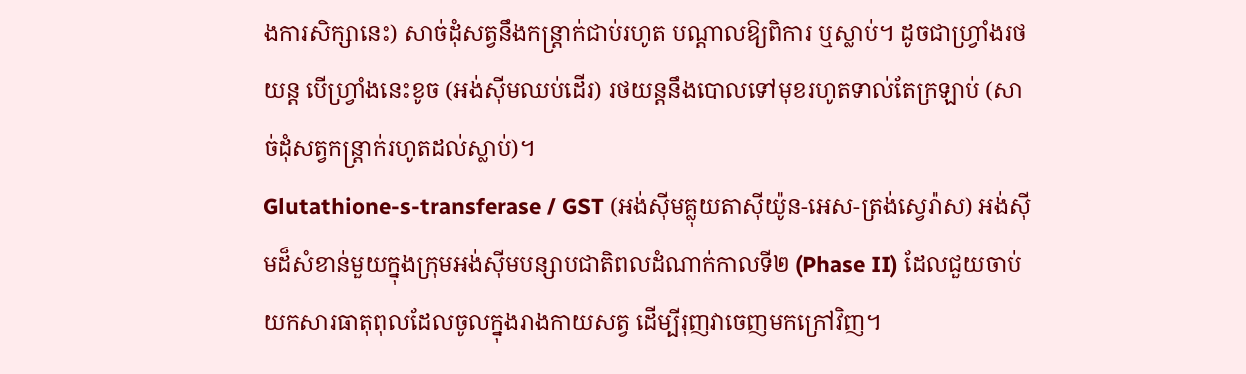ងការសិក្សានេះ) សាច់ដុំសត្វនឹងកន្ត្រាក់ជាប់រហូត បណ្តាលឱ្យពិការ ឬស្លាប់។ ដូចជាហ្វ្រាំងរថយន្ត បើហ្វ្រាំងនេះខូច (អង់ស៊ីមឈប់ដើរ) រថយន្តនឹងបោលទៅមុខរហូតទាល់តែក្រឡាប់ (សាច់ដុំសត្វកន្ត្រាក់រហូតដល់ស្លាប់)។
Glutathione-s-transferase / GST (អង់ស៊ីមគ្លុយតាស៊ីយ៉ូន-អេស-ត្រង់ស្វេរ៉ាស) អង់ស៊ីមដ៏សំខាន់មួយក្នុងក្រុមអង់ស៊ីមបន្សាបជាតិពលដំណាក់កាលទី២ (Phase II) ដែលជួយចាប់យកសារធាតុពុលដែលចូលក្នុងរាងកាយសត្វ ដើម្បីរុញវាចេញមកក្រៅវិញ។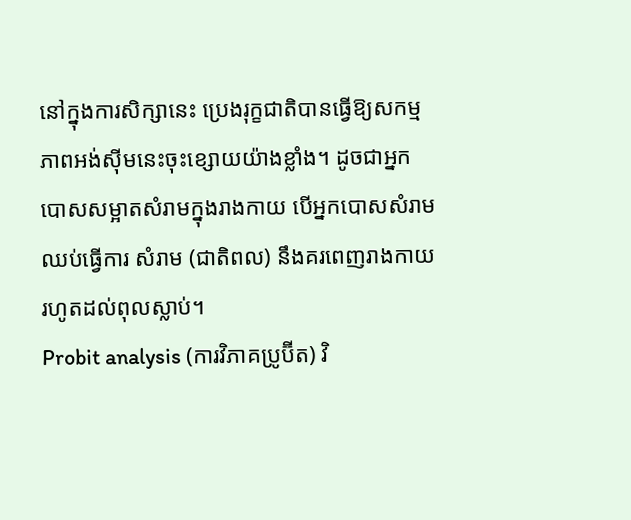នៅក្នុងការសិក្សានេះ ប្រេងរុក្ខជាតិបានធ្វើឱ្យសកម្មភាពអង់ស៊ីមនេះចុះខ្សោយយ៉ាងខ្លាំង។ ដូចជាអ្នកបោសសម្អាតសំរាមក្នុងរាងកាយ បើអ្នកបោសសំរាមឈប់ធ្វើការ សំរាម (ជាតិពល) នឹងគរពេញរាងកាយរហូតដល់ពុលស្លាប់។
Probit analysis (ការវិភាគប្រូប៊ីត) វិ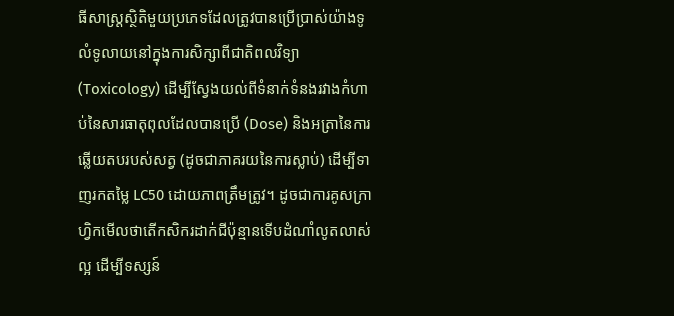ធីសាស្ត្រស្ថិតិមួយប្រភេទដែលត្រូវបានប្រើប្រាស់យ៉ាងទូលំទូលាយនៅក្នុងការសិក្សាពីជាតិពលវិទ្យា (Toxicology) ដើម្បីស្វែងយល់ពីទំនាក់ទំនងរវាងកំហាប់នៃសារធាតុពុលដែលបានប្រើ (Dose) និងអត្រានៃការឆ្លើយតបរបស់សត្វ (ដូចជាភាគរយនៃការស្លាប់) ដើម្បីទាញរកតម្លៃ LC50 ដោយភាពត្រឹមត្រូវ។ ដូចជាការគូសក្រាហ្វិកមើលថាតើកសិករដាក់ជីប៉ុន្មានទើបដំណាំលូតលាស់ល្អ ដើម្បីទស្សន៍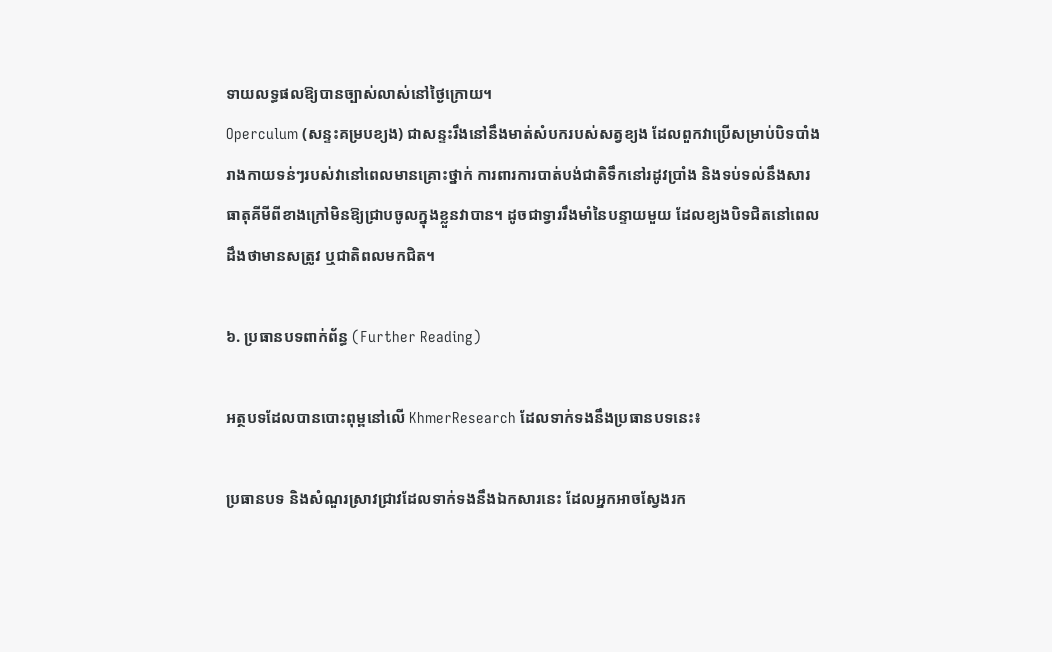ទាយលទ្ធផលឱ្យបានច្បាស់លាស់នៅថ្ងៃក្រោយ។
Operculum (សន្ទះគម្របខ្យង) ជាសន្ទះរឹងនៅនឹងមាត់សំបករបស់សត្វខ្យង ដែលពួកវាប្រើសម្រាប់បិទបាំងរាងកាយទន់ៗរបស់វានៅពេលមានគ្រោះថ្នាក់ ការពារការបាត់បង់ជាតិទឹកនៅរដូវប្រាំង និងទប់ទល់នឹងសារធាតុគីមីពីខាងក្រៅមិនឱ្យជ្រាបចូលក្នុងខ្លួនវាបាន។ ដូចជាទ្វាររឹងមាំនៃបន្ទាយមួយ ដែលខ្យងបិទជិតនៅពេលដឹងថាមានសត្រូវ ឬជាតិពលមកជិត។

៦. ប្រធានបទពាក់ព័ន្ធ (Further Reading)

អត្ថបទដែលបានបោះពុម្ពនៅលើ KhmerResearch ដែលទាក់ទងនឹងប្រធានបទនេះ៖

ប្រធានបទ និងសំណួរស្រាវជ្រាវដែលទាក់ទងនឹងឯកសារនេះ ដែលអ្នកអាចស្វែងរក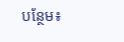បន្ថែម៖